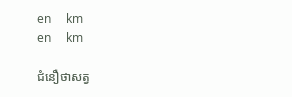en     km
en     km

ជំនឿថាសត្វ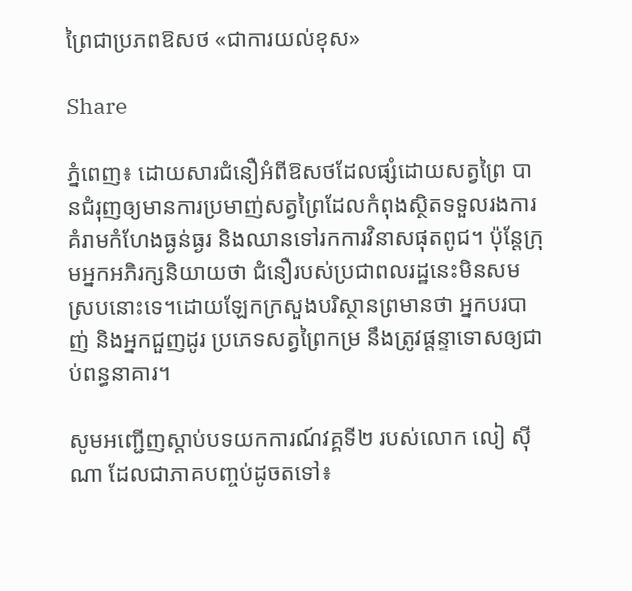ព្រៃជាប្រភពឱសថ «ជាការយល់ខុស»

Share

ភ្នំពេញ៖ ដោយសារជំនឿអំពីឱសថដែលផ្សំដោយសត្វព្រៃ បានជំរុញឲ្យមានការប្រមាញ់សត្វព្រៃដែលកំពុងស្ថិតទទួលរងការគំរាមកំហែងធ្ងន់ធ្ងរ និងឈានទៅរកការវិនាសផុតពូជ។ ប៉ុន្តែក្រុមអ្នកអភិរក្សនិយាយថា ជំនឿរបស់ប្រជាពលរដ្ឋនេះមិនសមស្របនោះទេ។ដោយឡែកក្រសួងបរិស្ថានព្រមានថា អ្នកបរបាញ់ និងអ្នកជួញដូរ ប្រភេទសត្វព្រៃកម្រ នឹងត្រូវផ្តន្ទាទោសឲ្យជាប់ពន្ធនាគារ។

សូមអញ្ជើញស្តាប់បទយកការណ៍វគ្គទី២ របស់លោក លៀ ស៊ីណា ដែលជាភាគបញ្ចប់ដូចតទៅ៖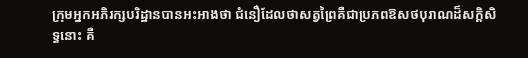ក្រុមអ្នកអភិរក្សបរិដ្ឋានបានអះអាងថា ជំនឿដែលថាសត្វព្រៃគឺជាប្រភពឱសថបុរាណដ៏សក្តិសិទ្ធនោះ គឺ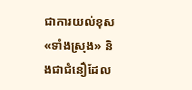ជាការយល់ខុស «ទាំងស្រុង» និងជាជំនឿដែល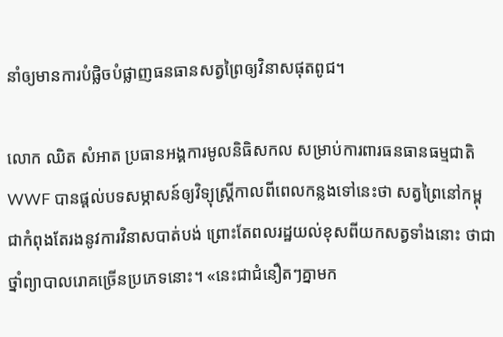នាំឲ្យមានការបំផ្លិចបំផ្លាញធនធានសត្វព្រៃឲ្យវិនាសផុតពូជ។

លោក ឈិត សំអាត ប្រធានអង្គការមូលនិធិសកល សម្រាប់ការពារធនធានធម្មជាតិ WWF បានផ្ដល់បទសម្ភាសន៍ឲ្យវិទ្យុស្ដ្រីកាលពីពេលកន្លងទៅនេះថា សត្វព្រៃនៅកម្ពុជាកំពុងតែរងនូវការវិនាសបាត់បង់ ព្រោះតែពលរដ្ឋយល់ខុសពីយកសត្វទាំងនោះ ថាជាថ្នាំព្យាបាលរោគច្រើនប្រភេទនោះ។ «នេះជាជំនឿតៗគ្នាមក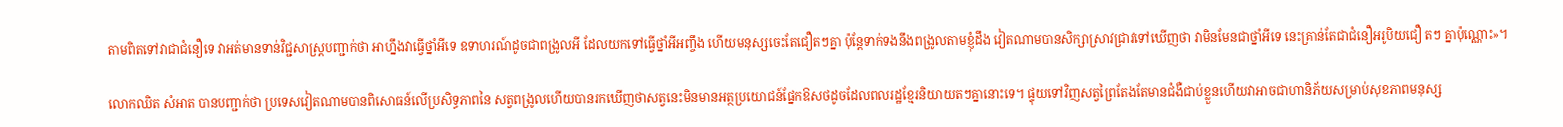តាមពិតទៅវាជាជំនឿទេ វាអត់មានទាន់វិជ្ជសាស្ដ្របញ្ជាក់ថា អាហ្នឹងវាធ្វើថ្នាំអីទេ ឧទាហរណ៍ដូចជាពង្រូលអី ដែលយកទៅធ្វើថ្នាំអីអញ្ចឹង ហើយមនុស្សចេះតែជឿតៗគ្នា ប៉ុន្ដែទាក់ទងនឹងពង្រូលតាមខ្ញុំដឹង វៀតណាមបានសិក្សាស្រាវជ្រាវទៅឃើញថា វាមិនមែនជាថ្នាំអីទេ នេះគ្រាន់តែជាជំនឿអរូបិយជឿ តៗ គ្នាប៉ុណ្ណោះ»។

លោកឈិត សំអាត បានបញ្ជាក់ថា ប្រទេសវៀតណាមបានពិសោធន៍លើប្រសិទ្ធភាពនៃ សត្វពង្រូលហើយបានរកឃើញថាសត្វនេះមិនមានអត្ថប្រយោជន៍ផ្នែកឱសថដូចដែលពលរដ្ឋខ្មែរនិយាយតៗគ្នានោះទេ។ ផ្ទុយទៅវិញសត្វព្រៃតែងតែមានជំងឺជាប់ខ្លួនហើយវាអាចជាហានិភ័យសម្រាប់សុខភាពមនុស្ស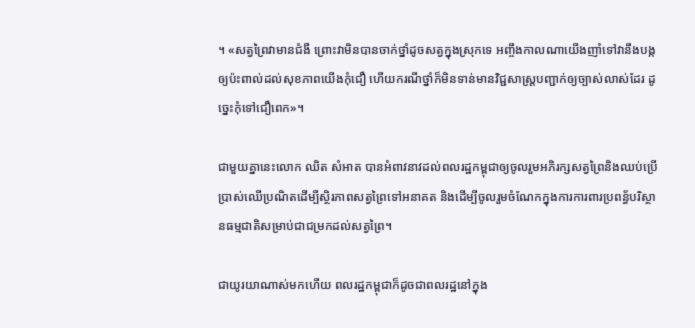។ «សត្វព្រៃវាមានជំងឺ ព្រោះវាមិនបានចាក់ថ្នាំដូចសត្វក្នុងស្រុកទេ អញ្ចឹងកាលណាយើងញាំទៅវានឹងបង្កឲ្យប៉ះពាល់ដល់សុខភាពយើងកុំជឿ ហើយករណីថ្នាំក៏មិនទាន់មានវិជ្ជសាស្ដ្របញ្ជាក់ឲ្យច្បាស់លាស់ដែរ ដូច្នេះកុំទៅជឿពេក»។

ជាមួយគ្នានេះលោក ឈិត សំអាត បានអំពាវនាវដល់ពលរដ្ឋកម្ពុជាឲ្យចូលរួមអភិរក្សសត្វព្រៃនិងឈប់ប្រើប្រាស់ឈើប្រណិតដើម្បីស្ថិរភាពសត្វព្រៃទៅអនាគត និងដើម្បីចូលរួមចំណែកក្នុងការការពារប្រពន្ធ័បរិស្ថានធម្មជាតិសម្រាប់ជាជម្រកដល់សត្វព្រៃ។

ជាយូរយាណាស់មកហើយ ពលរដ្ឋកម្ពុជាក៏ដូចជាពលរដ្ឋនៅក្នុង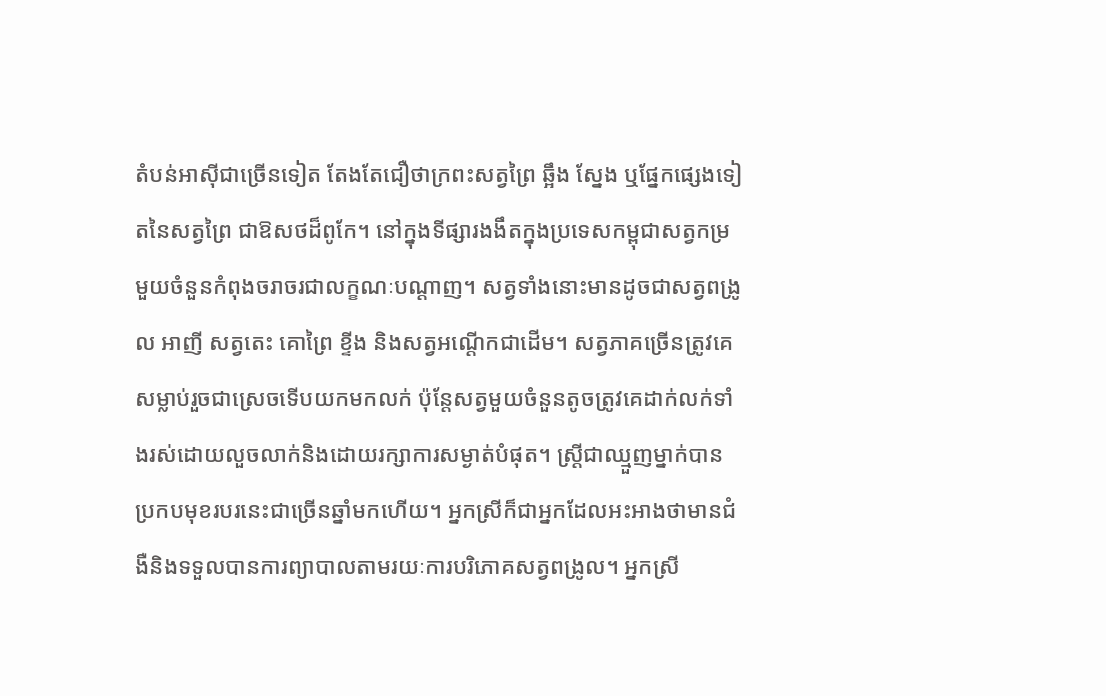តំបន់អាស៊ីជាច្រើនទៀត តែងតែជឿថាក្រពះសត្វព្រៃ ឆ្អឹង ស្នែង ឬផ្នែកផ្សេងទៀតនៃសត្វព្រៃ ជាឱសថដ៏ពូកែ។ នៅក្នុងទីផ្សារងងឹតក្នុងប្រទេសកម្ពុជាសត្វកម្រមួយចំនួនកំពុងចរាចរជាលក្ខណៈបណ្តាញ។ សត្វទាំងនោះមានដូចជាសត្វពង្រូល អាញី សត្វតេះ គោព្រៃ ខ្ទីង និងសត្វអណ្តើកជាដើម។ សត្វភាគច្រើនត្រូវគេសម្លាប់រួចជាស្រេចទើបយកមកលក់ ប៉ុន្តែសត្វមួយចំនួនតូចត្រូវគេដាក់លក់ទាំងរស់ដោយលួចលាក់និងដោយរក្សាការសម្ងាត់បំផុត។ ស្ត្រីជាឈ្មួញម្នាក់បានប្រកបមុខរបរនេះជាច្រើនឆ្នាំមកហើយ។ អ្នកស្រីក៏ជាអ្នកដែលអះអាងថាមានជំងឺនិងទទួលបានការព្យាបាលតាមរយៈការបរិភោគសត្វពង្រូល។ អ្នកស្រី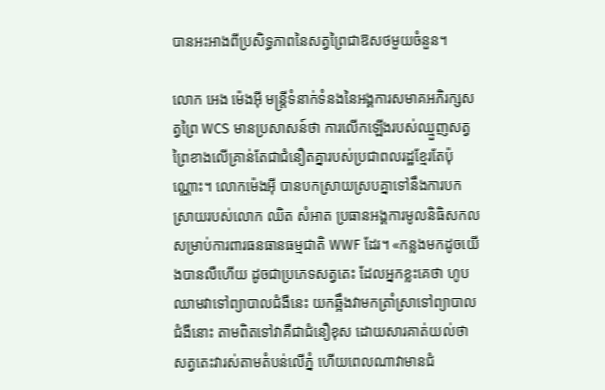បានអះអាងពីប្រសិទ្ធភាពនៃសត្វព្រៃជាឱសថមួយចំនួន។

លោក អេង ម៉េងអ៊ី មន្ដ្រីទំនាក់ទំនងនៃអង្គការសមាគអភិរក្សសត្វព្រៃ WCS មានប្រសាសន៍ថា ការលើកឡើងរបស់ឈ្មួញសត្វព្រៃខាងលើគ្រាន់តែជាជំនឿតគ្នារបស់ប្រជាពលរដ្ឋខ្មែរតែប៉ុណ្ណោះ។ លោកម៉េងអ៊ី បានបកស្រាយស្របគ្នាទៅនឹងការបកស្រាយរបស់លោក ឈិត សំអាត ប្រធានអង្គការមូលនិធិសកល សម្រាប់ការពារធនធានធម្មជាតិ WWF ដែរ។ «កន្លងមកដូចយើងបានលឺហើយ ដូចជាប្រភេទសត្វតេះ ដែលអ្នកខ្លះគេថា ហូបឈាមវាទៅព្យាបាលជំងឺនេះ យកឆ្អឹងវាមកត្រាំស្រាទៅព្យាបាលជំងឺនោះ តាមពិតទៅវាគឺជាជំនឿខុស ដោយសារគាត់យល់ថា សត្វតេះវារស់តាមតំបន់លើភ្នំ ហើយពេលណាវាមានជំ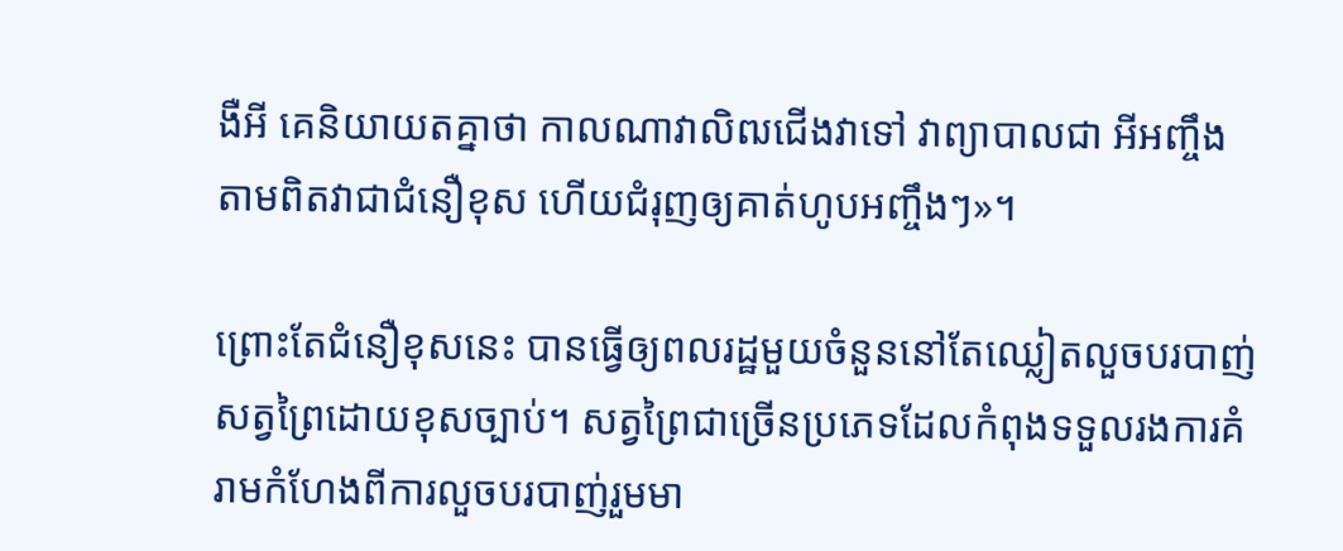ងឺអី គេនិយាយតគ្នាថា កាលណាវាលិឍជើងវាទៅ វាព្យាបាលជា អីអញ្ចឹង តាមពិតវាជាជំនឿខុស ហើយជំរុញឲ្យគាត់ហូបអញ្ចឹងៗ»។

ព្រោះតែជំនឿខុសនេះ បានធ្វើឲ្យពលរដ្ឋមួយចំនួននៅតែឈ្លៀតលួចបរបាញ់សត្វព្រៃដោយខុសច្បាប់។ សត្វព្រៃជាច្រើនប្រភេទដែលកំពុងទទួលរងការគំរាមកំហែងពីការលួចបរបាញ់រួមមា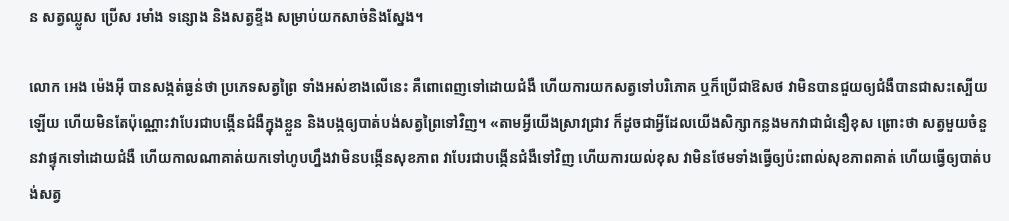ន សត្វឈ្លូស ប្រើស រមាំង ទន្សោង និងសត្វខ្ទីង សម្រាប់យកសាច់និងស្នែង។

លោក អេង ម៉េងអ៊ី បានសង្កត់ធ្ងន់ថា ប្រភេទសត្វព្រៃ ទាំងអស់ខាងលើនេះ គឺពោពេញទៅដោយជំងឺ ហើយការយកសត្វទៅបរិភោគ ឬក៏ប្រើជាឱសថ វាមិនបានជួយឲ្យជំងឺបានជាសះស្បើយឡើយ ហើយមិនតែប៉ុណ្ណោះវាបែរជាបង្កើនជំងឺក្នុងខ្លួន និងបង្កឲ្យបាត់បង់សត្វព្រៃទៅវិញ។ «តាមអ្វីយើងស្រាវជ្រាវ ក៏ដូចជាអ្វីដែលយើងសិក្សាកន្លងមកវាជាជំនឿខុស ព្រោះថា សត្វមួយចំនួនវាផ្ទុកទៅដោយជំងឺ ហើយកាលណាគាត់យកទៅហូបហ្នឹងវាមិនបង្កើនសុខភាព វាបែរជាបង្កើនជំងឺទៅវិញ ហើយការយល់ខុស វាមិនថែមទាំងធ្វើឲ្យប៉ះពាល់សុខភាពគាត់ ហើយធ្វើឲ្យបាត់បង់សត្វ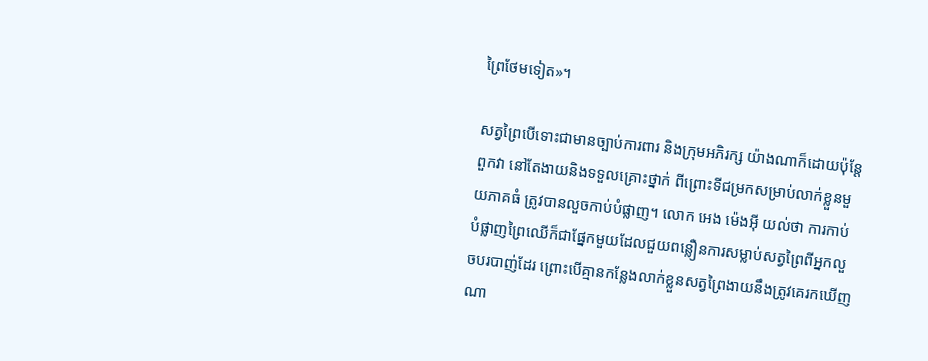ព្រៃថែមទៀត»។

សត្វព្រៃបើទោះជាមានច្បាប់ការពារ និងក្រុមអភិរក្ស យ៉ាងណាក៏ដោយប៉ុន្ដែពួកវា នៅតែងាយនិងទទួលគ្រោះថ្នាក់ ពីព្រោះទីជម្រកសម្រាប់លាក់ខ្លួនមួយភាគធំ ត្រូវបានលួចកាប់បំផ្លាញ។ លោក អេង ម៉េងអ៊ី យល់ថា ការកាប់បំផ្លាញព្រៃឈើក៏ជាផ្នែកមួយដែលជួយពន្លឿនការសម្លាប់សត្វព្រៃពីអ្នកលួចបរបាញ់ដែរ ព្រោះបើគ្មានកន្លែងលាក់ខ្លួនសត្វព្រៃងាយនឹងត្រូវគេរកឃើញណា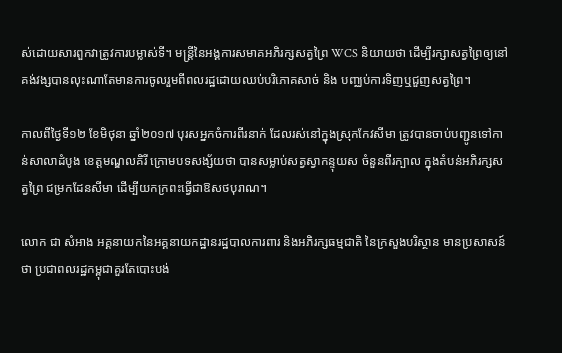ស់ដោយសារពួកវាត្រូវការបម្លាស់ទី។ មន្ដ្រីនៃអង្គការសមាគអភិរក្សសត្វព្រៃ WCS និយាយថា ដើម្បីរក្សាសត្វព្រៃឲ្យនៅគង់វង្សបានលុះណាតែមានការចូលរួមពីពលរដ្ឋដោយឈប់បរិភោគសាច់ និង បញ្ឈប់ការទិញឬជួញសត្វព្រៃ។

កាលពីថ្ងៃទី១២ ខែមិថុនា ឆ្នាំ២០១៧ បុរសអ្នកចំការពីរនាក់ ដែលរស់នៅក្នុងស្រុកកែវសីមា ត្រូវបានចាប់បញ្ជូនទៅកាន់សាលាដំបូង ខេត្តមណ្ឌលគិរី ក្រោមបទសង្ស័យថា បានសម្លាប់សត្វស្វាកន្ទុយស ចំនួនពីរក្បាល ក្នុងតំបន់អភិរក្សសត្វព្រៃ ជម្រកដែនសីមា ដើម្បីយកក្រពះធ្វើជាឱសថបុរាណ។

លោក ជា សំអាង អគ្គនាយកនៃអគ្គនាយកដ្ឋានរដ្ឋបាលការពារ និងអភិរក្សធម្មជាតិ នៃក្រសួងបរិស្ថាន មានប្រសាសន៍ថា ប្រជាពលរដ្ឋកម្ពុជាគួរតែបោះបង់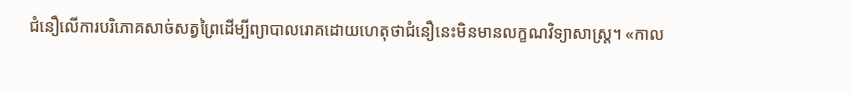ជំនឿលើការបរិភោគសាច់សត្វព្រៃដើម្បីព្យាបាលរោគដោយហេតុថាជំនឿនេះមិនមានលក្ខណវិទ្យាសាស្ត្រ។ «កាល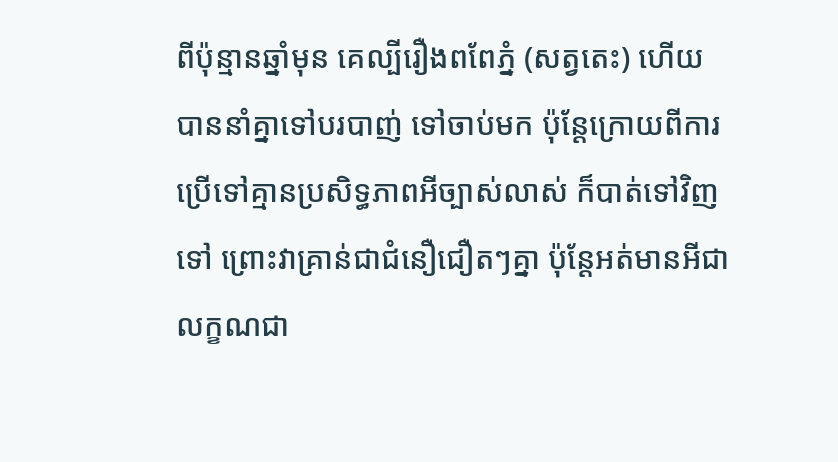ពីប៉ុន្មានឆ្នាំមុន គេល្បីរឿងពពែភ្នំ (សត្វតេះ) ហើយបាននាំគ្នាទៅបរបាញ់ ទៅចាប់មក ប៉ុន្ដែក្រោយពីការប្រើទៅគ្មានប្រសិទ្ធភាពអីច្បាស់លាស់ ក៏បាត់ទៅវិញទៅ ព្រោះវាគ្រាន់ជាជំនឿជឿតៗគ្នា ប៉ុន្ដែអត់មានអីជាលក្ខណជា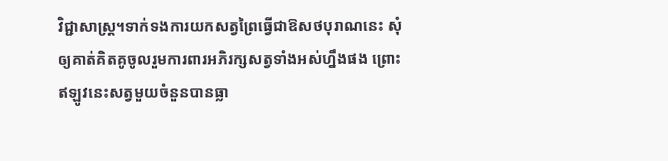វិជ្ជាសាស្ដ្រ។ទាក់ទងការយកសត្វព្រៃធ្វើជាឱសថបុរាណនេះ សុំឲ្យគាត់គិតគូចូលរួមការពារអភិរក្សសត្វទាំងអស់ហ្នឹងផង ព្រោះឥឡូវនេះសត្វមួយចំនួនបានធ្លា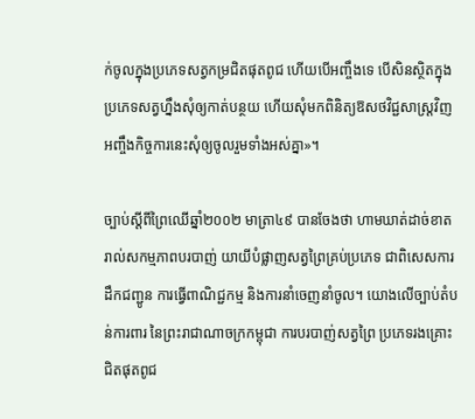ក់ចូលក្នុងប្រភេទសត្វកម្រជិតផុតពូជ ហើយបើអញ្ចឹងទេ បើសិនស្ថិតក្នុងប្រភេទសត្វហ្នឹងសុំឲ្យកាត់បន្ថយ ហើយសុំមកពិនិត្យឱសថវិជ្ជសាស្ដ្រវិញ អញ្ចឹងកិច្ចការនេះសុំឲ្យចូលរួមទាំងអស់គ្នា»។

ច្បាប់ស្ដីពីព្រៃឈើឆ្នាំ២០០២ មាត្រា៤៩ បានចែងថា ហាមឃាត់ដាច់ខាតរាល់សកម្មភាពបរបាញ់ យាយីបំផ្លាញសត្វព្រៃគ្រប់ប្រភេទ ជាពិសេសការដឹកជញ្ជូន ការធ្វើពាណិជ្ជកម្ម និងការនាំចេញនាំចូល។ យោងលើច្បាប់តំបន់ការពារ នៃព្រះរាជាណាចក្រកម្ពុជា ការបរបាញ់សត្វព្រៃ ប្រភេទរងគ្រោះជិតផុតពូជ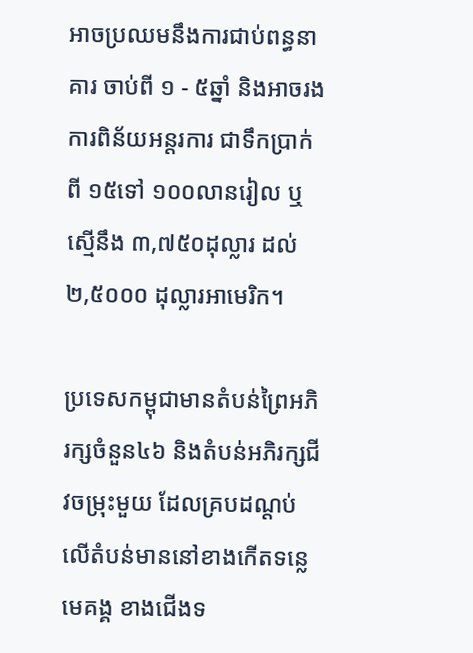អាចប្រឈមនឹងការជាប់ពន្ធនាគារ ចាប់ពី ១ - ៥ឆ្នាំ និងអាចរងការពិន័យអន្តរការ ជាទឹកប្រាក់ពី ១៥ទៅ ១០០លានរៀល ឬស្មើនឹង ៣,៧៥០ដុល្លារ ដល់ ២,៥០០០ ដុល្លារអាមេរិក។

ប្រទេសកម្ពុជាមានតំបន់ព្រៃអភិរក្សចំនួន៤៦ និងតំបន់អភិរក្សជីវចម្រុះមួយ ដែលគ្របដណ្តប់លើតំបន់មាននៅខាងកើតទន្លេមេគង្គ ខាងជើងទ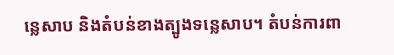ន្លេសាប និងតំបន់ខាងត្បូងទន្លេសាប។ តំបន់ការពា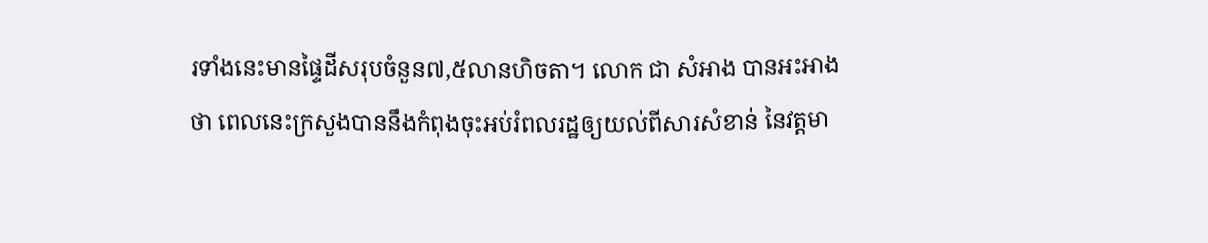រទាំងនេះមានផ្ទៃដីសរុបចំនួន៧,៥លានហិចតា។ លោក ជា សំអាង បានអះអាងថា ពេលនេះក្រសួងបាននឹងកំពុងចុះអប់រំពលរដ្ឋឲ្យយល់ពីសារសំខាន់ នៃវត្ដមា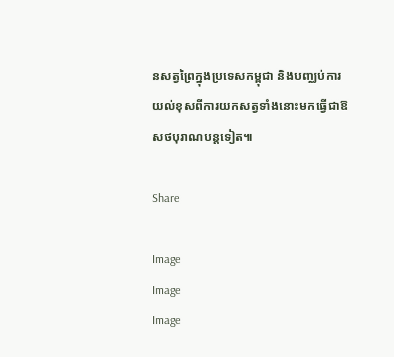នសត្វព្រៃក្នុងប្រទេសកម្ពុជា និងបញ្ឈប់ការយល់ខុសពីការយកសត្វទាំងនោះមកធ្វើជាឱសថបុរាណបន្ដទៀត៕

Share

Image
Image
Image